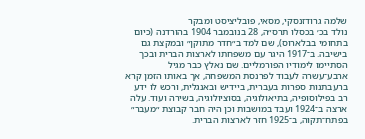שלמה גרודזנסקי, מסאי, פובליציסט ומבקר
נולד בכ׳ בכסלו תרס״ה, 28 בנובמבר 1904 בהורדנה (כיום בתחומי בבלארוס), שם למד ב״חדר מתוקן״ ובמקצת גם בישיבה. ב־1917 היגר עם משפחתו לארצות הברית ובכך הסתיימו לימודיו הפורמליים. שם נאלץ כבר מגיל ארבע־עשרה לעבוד לפרנסת המשפחה, אך באותו הזמן קרא ברעבתנות ספרות בעברית, ביידיש ובאנגלית, ורכש לו ידע רב בפילוסופיה, בתיאולוגיה, בסוציולוגיה, בשירה ועוד. עלה ארצה ב־1924 ועבד במושבות וכן היה חבר קבוצת ״מעבר״ בפתח־תקוה, ב־1925 חזר לארצות הברית.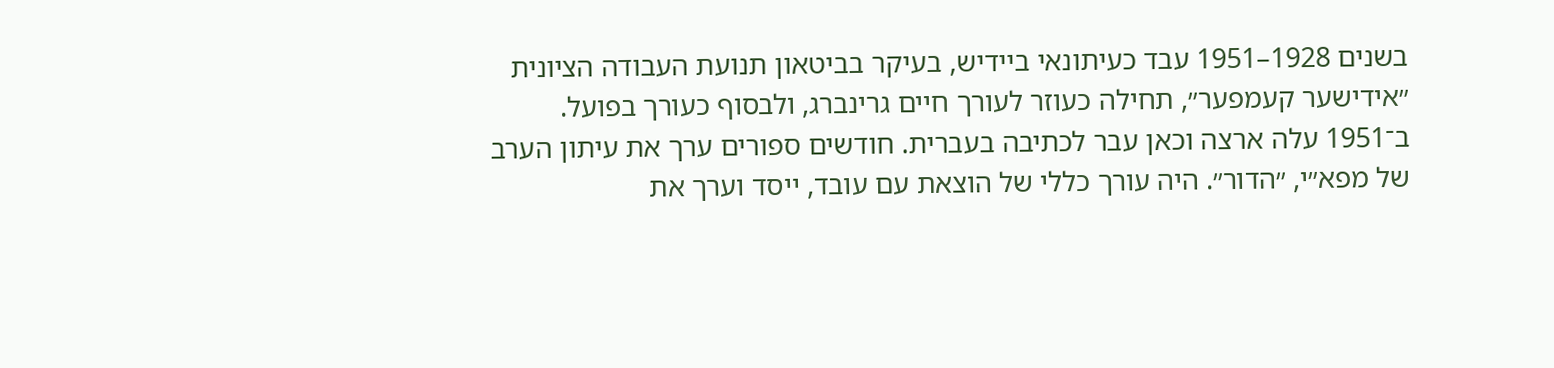בשנים 1928–1951 עבד כעיתונאי ביידיש, בעיקר בביטאון תנועת העבודה הציונית ״אידישער קעמפער״, תחילה כעוזר לעורך חיים גרינברג, ולבסוף כעורך בפועל.
ב־1951 עלה ארצה וכאן עבר לכתיבה בעברית. חודשים ספורים ערך את עיתון הערב של מפא״י, ״הדור״. היה עורך כללי של הוצאת עם עובד, ייסד וערך את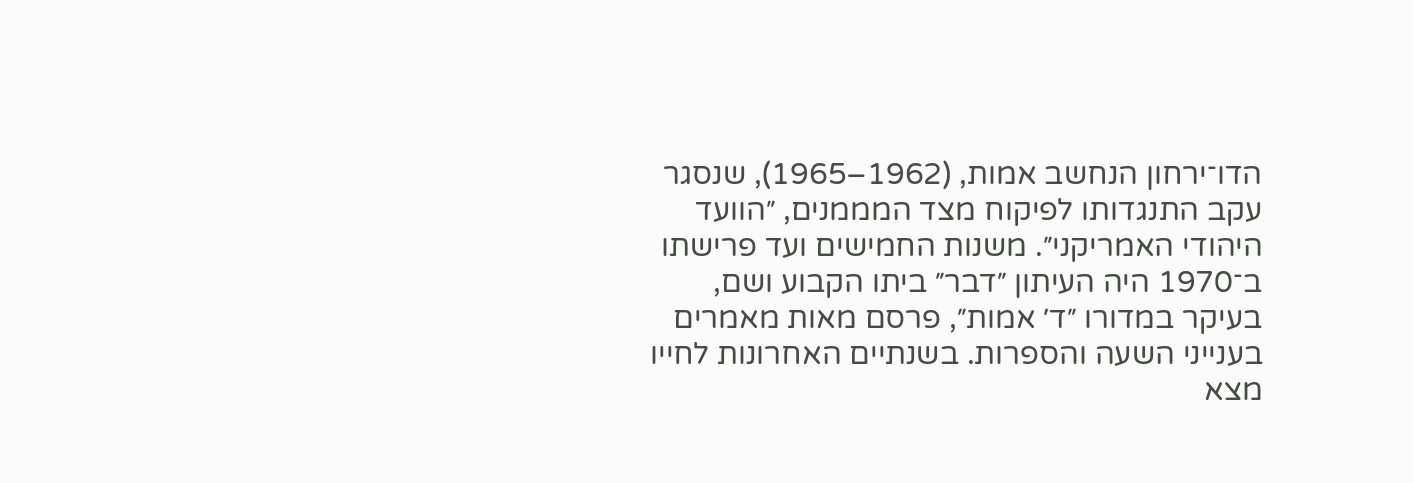הדו־ירחון הנחשב אמות, (1962–1965), שנסגר עקב התנגדותו לפיקוח מצד המממנים, ״הוועד היהודי האמריקני״. משנות החמישים ועד פרישתו ב־1970 היה העיתון ״דבר״ ביתו הקבוע ושם, בעיקר במדורו ״ד׳ אמות״, פרסם מאות מאמרים בענייני השעה והספרות. בשנתיים האחרונות לחייו מצא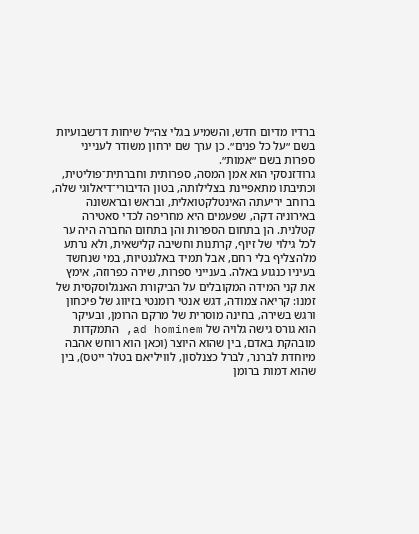ברדיו מדיום חדש, והשמיע בגלי צה״ל שיחות דו־שבועיות בשם ״על כל פנים״. כן ערך שם ירחון משודר לענייני ספרות בשם ״אמות״.
גרודזנסקי הוא אמן המסה, ספרותית וחברתית־פוליטית, וכתיבתו מתאפיינת בצלילותה, בטון הדיבורי־דיאלוגי שלה, ברוחב יריעתה האינטלקטואלית, ובראש ובראשונה באירוניה דקה, שפעמים היא מחריפה לכדי סאטירה קטלנית. הן בתחום הספרות והן בתחום החברה היה ער לכל גילוי של זיוף, קרתנות וחשיבה קלישאית, ולא נרתע מלהצליף בלי רחם, אבל תמיד באלגנטיות, במי שנחשד בעיניו כנגוע באלה. בענייני ספרות, שירה כפרוזה, אימץ את קני המידה המקובלים על הביקורת האנגלוסקסית של זמנו: קריאה צמודה, דגש אנטי רומנטי בזיווג של פיכחון ורגש בשירה, בחינה מוסרית של מרקם הרומן, ובעיקר הוא גורס גישה גלויה של ad hominem, התמקדות מובהקת באדם, בין שהוא היוצר (וכאן הוא רוחש אהבה מיוחדת לברנר, לברל כצנלסון, לוויליאם בטלר ייטס), בין שהוא דמות ברומן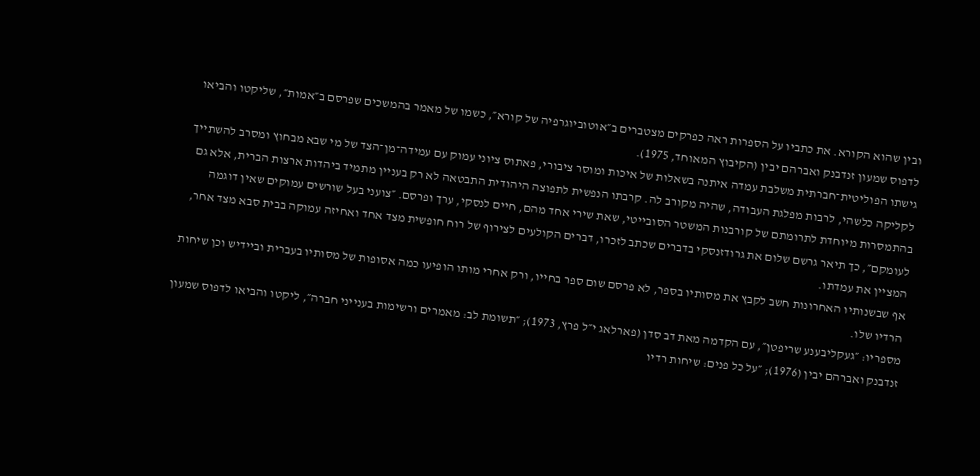ובין שהוא הקורא. את כתביו על הספרות ראה כפרקים מצטברים ב״אוטוביוגרפיה של קורא״, כשמו של מאמר בהמשכים שפרסם ב״אמות״, שליקטו והביאו לדפוס שמעון זנדבנק ואברהם יבין (הקיבוץ המאוחד, 1975).
גישתו הפוליטית־חברתית משלבת עמדה איתנה בשאלות של איכות ומוסר ציבורי, פאתוס ציוני עמוק עם עמידה־מן־הצד של מי שבא מבחוץ ומסרב להשתייך לקליקה כלשהי, לרבות מפלגת העבודה, שהיה מקורב לה. קרבתו הנפשית לתפוצה היהודית התבטאה לא רק בעניין מתמיד ביהדות ארצות הברית, אלא גם בהתמסרות מיוחדת לתרומתם של קורבנות המשטר הסובייטי, שאת שירי אחד מהם, חיים לנסקי, ערך ופרסם. ״צועני בעל שורשים עמוקים שאין דוגמה לעומקם״, כך תיאר גרשם שלום את גרודזנסקי בדברים שכתב לזכרו, דברים הקולעים לצירוף של רוח חופשית מצד אחד ואחיזה עמוקה בבית סבא מצד אחר, המציין את עמדתו.
אף שבשנותיו האחרונות חשב לקבץ את מסותיו בספר, לא פרסם שום ספר בחייו, ורק אחרי מותו הופיעו כמה אסופות של מסותיו בעברית וביידיש וכן שיחות הרדיו שלו.
מספריו: ״געקליבענע שריפטן״, עם הקדמה מאת דב סדן (פארלאג י״ל פרץ, 1973); ״תשומת לב: מאמרים ורשימות בענייני חברה״, ליקטו והביאו לדפוס שמעון זנדבנק ואברהם יבין (1976); ״על כל פנים: שיחות רדיו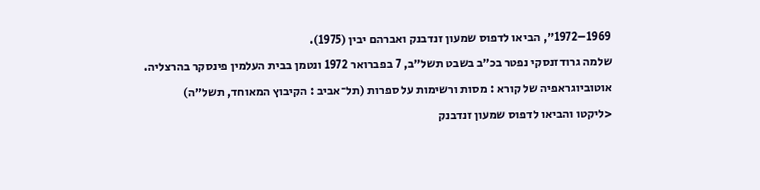1969–1972״, הביאו לדפוס שמעון זנדבנק ואברהם יבין (1975).
שלמה גרודזנסקי נפטר בכ״ב בשבט תשל״ב, 7 בפברואר 1972 ונטמן בבית העלמין פינסקר בהרצליה.
אוטוביוגראפיה של קורא : מסות ורשימות על ספרות (תל־אביב : הקיבוץ המאוחד, תשל״ה)
<ליקטו והביאו לדפוס שמעון זנדבנק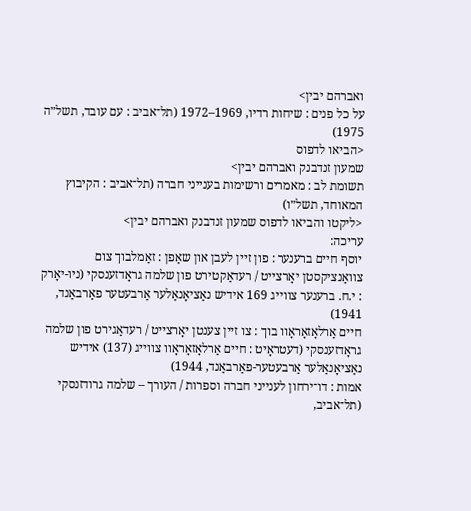ואברהם יבין>
על כל פנים : שיחות רדיו, 1969–1972 (תל־אביב : עם עובד, תשל״ה 1975)
<הביאו לדפוס
שמעון זנדבנק ואברהם יבין>
תשומת לב : מאמרים ורשימות בענייני חברה (תל־אביב : הקיבוץ המאוחד, תשל״ו)
<ליקטו והביאו לדפוס שמעון זנדבנק ואברהם יבין>
עריכה:
יוסף חיים ברענער : פון זיין לעבן און שאַפן : זאַמלבוך צום צוואַנציקסטן יאָרצייט / רעדאַקטירט פון שלמה גראָדזענסקי (ניו-יאָרק : י.ח. ברענער צווייג 169 אידיש נאַציאָנאַלער אַרבעטער פאַרבאַנד, 1941)
חיים אַרלאָזאָראָוו בוך : צו זיין צענטן יאָרצייט / רעדאַגירט פון שלמה גראָדזענסקי (דעטראָיט : חיים אַרלאָזאָראָוו צווייג (137) אידיש נאַציאָנאַלער אַרבעטער-פאַרבאַנד, 1944)
אמות : דו־ירחון לענייני חברה וספרות / העורך – שלמה גרודזנסקי (תל־אביב,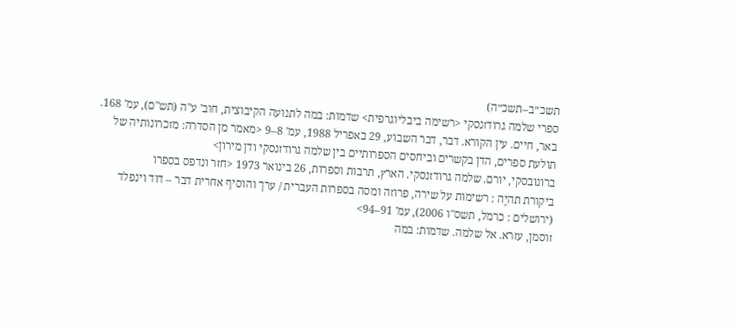תשכ״ב–תשכ״ה)
ספרי שלמה גרודזנסקי <רשימה ביבליוגרפית> שדמות: במה לתנועה הקיבוצית, חוב' ע"ה (תש"ם), עמ' 168.
באר, חיים. עין הקורא. דבר, דבר השבוע, 29 באפריל 1988, עמ' 8–9 <מאמר מן הסדרה: מזכרונותיה של תולעת ספרים, הדן בקשרים וביחסים הספרותיים בין שלמה גרודזנסקי ודן מירון>
ברונובסקי, יורם. שלמה גרודזנסקי. הארץ, תרבות וספרות, 26 בינואר 1973 <חזר ונדפס בספרו
ביקורת תהיֶה : רשימות על שירה, פרוזה ומסה בספרות העברית / ערך והוסיף אחרית דבר – דוד וינפלד (ירושלים : כרמל, תשס"ו 2006), עמ' 91–94>
זוסמן, עזרא. אל שלמה. שדמות: במה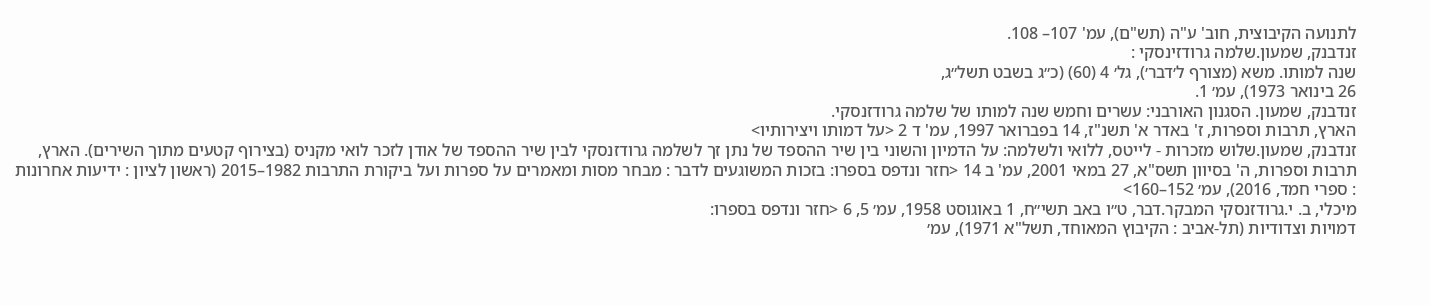לתנועה הקיבוצית, חוב' ע"ה (תש"ם), עמ' 107– 108.
זנדבנק, שמעון.שלמה גרודזינסקי :
שנה למותו. משא (מצורף ל׳דבר׳), גל׳ 4 (60) (כ״ג בשבט תשל״ג,
26 בינואר 1973), עמ׳ 1.
זנדבנק, שמעון. הסגנון האורבני: עשרים וחמש שנה למותו של שלמה גרודזנסקי.
הארץ, תרבות וספרות, ז' באדר א' תשנ"ז, 14 בפברואר 1997, עמ' ד 2 <על דמותו ויצירותיו>
זנדבנק, שמעון.שלוש מזכרות - לייטס, ללואי ולשלמה: על הדמיון והשוני בין שיר ההספד של נתן זך לשלמה גרודזנסקי לבין שיר ההספד של אודן לזכר לואי מקניס (בצירוף קטעים מתוך השירים). הארץ, תרבות וספרות, ה' בסיוון תשס"א, 27 במאי 2001, עמ' ב 14 <חזר ונדפס בספרו: בזכות המשוגעים לדבר : מבחר מסות ומאמרים על ספרות ועל ביקורת התרבות 1982–2015 (ראשון לציון : ידיעות אחרונות : ספרי חמד, 2016), עמ׳ 152–160>
מיכלי, ב. י.גרודזנסקי המבקר.דבר, ט״ו באב תשי״ח, 1 באוגוסט 1958, עמ׳ 5, 6 <חזר ונדפס בספרו:
דמויות וצדודיות (תל-אביב : הקיבוץ המאוחד, תשל"א 1971), עמ׳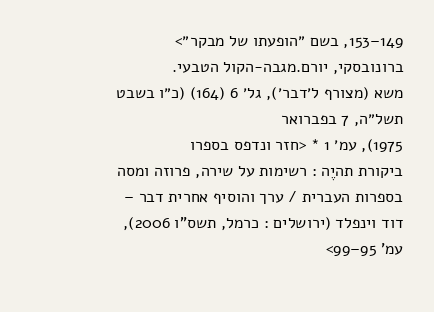149–153, בשם ״הופעתו של מבקר״>
ברונובסקי, יורם.מגבה-הקול הטבעי.
משא (מצורף ל׳דבר׳), גל׳ 6 (164) (כ״ו בשבט תשל״ה, 7 בפברואר
1975), עמ׳ 1 * <חזר ונדפס בספרו
ביקורת תהיֶה : רשימות על שירה, פרוזה ומסה בספרות העברית / ערך והוסיף אחרית דבר – דוד וינפלד (ירושלים : כרמל, תשס"ו 2006), עמ' 95–99>